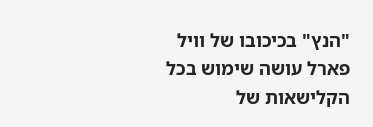"הנץ" בכיכובו של וויל פארל עושה שימוש בכל הקלישאות של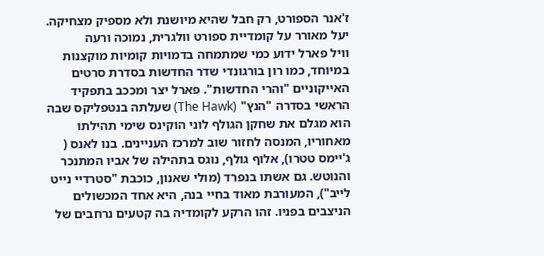ז'אנר הספורט, רק חבל שהיא מיושנת ולא מספיק מצחיקה. יעל מאורר על קומדיית ספורט וולגרית, נמוכה ורעה
וויל פארל ידוע כמי שמתמחה בדמויות קומיות מוקצנות במיוחד, כמו רון בורגונדי שדר החדשות בסדרת סרטים האייקוניים "והרי החדשות". פארל יצר ומככב בתפקיד הראשי בסדרה "הנץ" (The Hawk) שעלתה בנטפליקס שבה הוא מגלם את שחקן הגולף לוני הוקינס שימי תהילתו מאחוריו, המנסה לחזור שוב למרכז העניינים. בנו לאנס ( ג'יימס טטרו), אלוף גולף, נוגס בתהילה של אביו המתנכר והנוטש. גם אשתו בנפרד (מולי שאנון, כוכבת "סטרדיי נייט לייב"), המעורבת מאוד בחיי בנה, היא אחד המכשולים הניצבים בפניו. זהו הרקע לקומדיה בה קטעים נרחבים של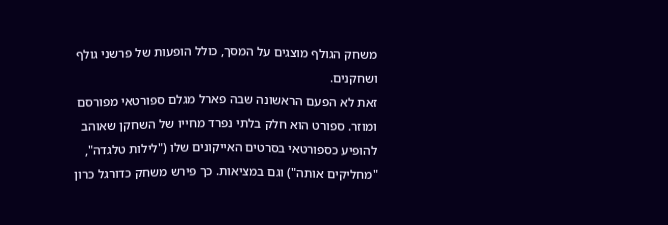משחק הגולף מוצגים על המסך, כולל הופעות של פרשני גולף ושחקנים.
זאת לא הפעם הראשונה שבה פארל מגלם ספורטאי מפורסם ומוזר. ספורט הוא חלק בלתי נפרד מחייו של השחקן שאוהב להופיע כספורטאי בסרטים האייקונים שלו ("לילות טלגדה", "מחליקים אותה") וגם במציאות. כך פירש משחק כדורגל כרון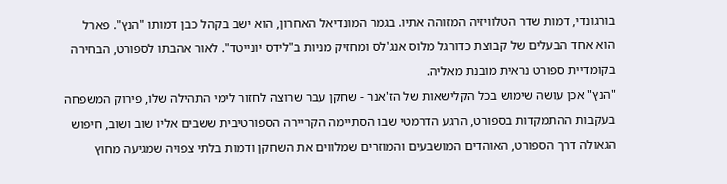בורגונדי, דמות שדר הטלוויזיה המזוהה אתיו. בגמר המונדיאל האחרון, הוא ישב בקהל כבן דמותו "הנץ". פארל הוא אחד הבעלים של קבוצת כדורגל מלוס אנג'לס ומחזיק מניות ב"לידס יונייטד". לאור אהבתו לספורט, הבחירה בקומדיית ספורט נראית מובנת מאליה.
"הנץ" אכן עושה שימוש בכל הקלישאות של הז'אנר - שחקן עבר שרוצה לחזור לימי התהילה שלו, פירוק המשפחה בעקבות ההתמקדות בספורט, הרגע הדרמטי שבו הסתיימה הקריירה הספורטיבית ששבים אליו שוב ושוב, חיפוש הגאולה דרך הספורט, האוהדים המושבעים והמוזרים שמלווים את השחקן ודמות בלתי צפויה שמגיעה מחוץ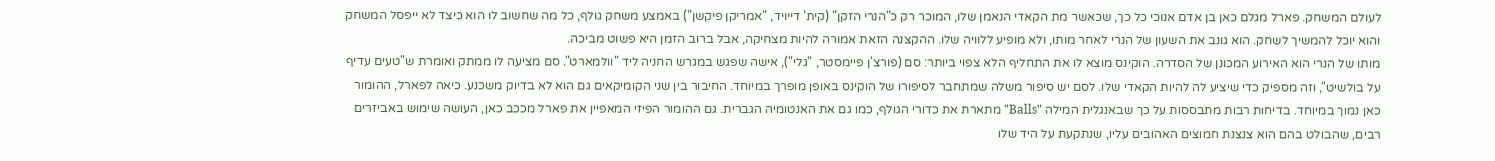לעולם המשחק. פארל מגלם כאן בן אדם אנוכי כל כך, שכאשר מת הקאדי הנאמן שלו, המוכר רק כ"הנרי הזקן" (קית' דייויד, "אמריקן פיקשן") באמצע משחק גולף, כל מה שחשוב לו הוא כיצד לא ייפסל המשחק והוא יוכל להמשיך לשחק. הוא גונב את השעון של הנרי לאחר מותו, ולא מופיע ללוויה שלו. ההקצנה הזאת אמורה להיות מצחיקה, אבל ברוב הזמן היא פשוט מביכה.
מותו של הנרי הוא האירוע המכונן של הסדרה. הוקינס מוצא לו את התחליף הלא צפוי ביותר: סם (פורצ'ן פיימסטר, "גלי"), אישה שפגש במגרש החניה ליד "וולמארט". סם מציעה לו ממתק ואומרת ש"טעים עדיף על בולשיט", וזה מספיק כדי שיציע לה להיות הקאדי שלו. לסם יש סיפור משלה שמתחבר לסיפורו של הוקינס באופן מופרך במיוחד. החיבור בין שני הקומיקאים גם הוא לא בדיוק משכנע. כיאה לפארל, ההומור כאן נמוך במיוחד. בדיחות רבות מתבססות על כך שבאנגלית המילה "Balls" מתארת את כדורי הגולף, כמו גם את האנטומיה הגברית. גם ההומור הפיזי המאפיין את פארל מככב כאן, העושה שימוש באביזרים רבים, שהבולט בהם הוא צנצנת חמוצים האהובים עליו, שנתקעת על היד שלו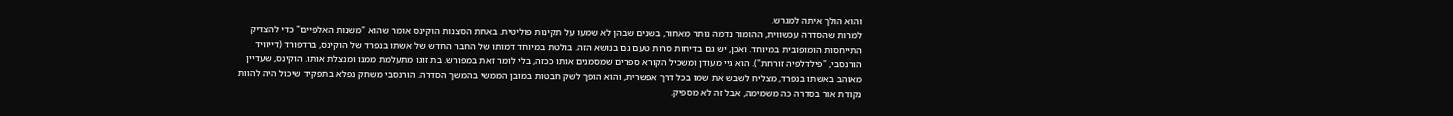והוא הולך איתה למגרש.
למרות שהסדרה עכשווית, ההומור נדמה נותר מאחור, בשנים שבהן לא שמעו על תקינות פוליטית. באחת הסצנות הוקינס אומר שהוא "משנות האלפיים" כדי להצדיק התייחסות הומופובית במיוחד. ואכן, יש גם בדיחות סרות טעם גם בנושא הזה. בולטת במיוחד דמותו של החבר החדש של אשתו בנפרד של הוקינס, ברדפורד (דייוויד הורנסבי, "פילדלפיה זורחת"). הוא גיי מעודן ומשכיל הקורא ספרים שמסמנים אותו ככזה, בלי לומר זאת במפורש. בת זוגו מתעלמת ממנו ומנצלת אותו. הוקינס, שעדיין מאוהב באשתו בנפרד, מצליח לשבש את שמו בכל דרך אפשרית, והוא הופך לשק חבטות במובן הממשי בהמשך הסדרה. הורנסבי משחק נפלא בתפקיד שיכול היה להוות נקודת אור בסדרה כה משמימה, אבל זה לא מספיק.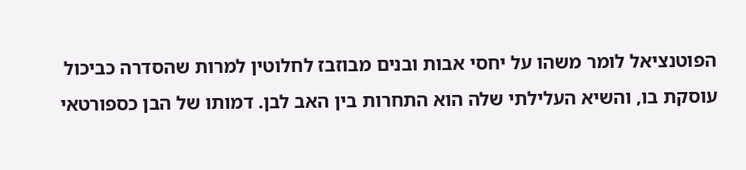הפוטנציאל לומר משהו על יחסי אבות ובנים מבוזבז לחלוטין למרות שהסדרה כביכול עוסקת בו, והשיא העלילתי שלה הוא התחרות בין האב לבן. דמותו של הבן כספורטאי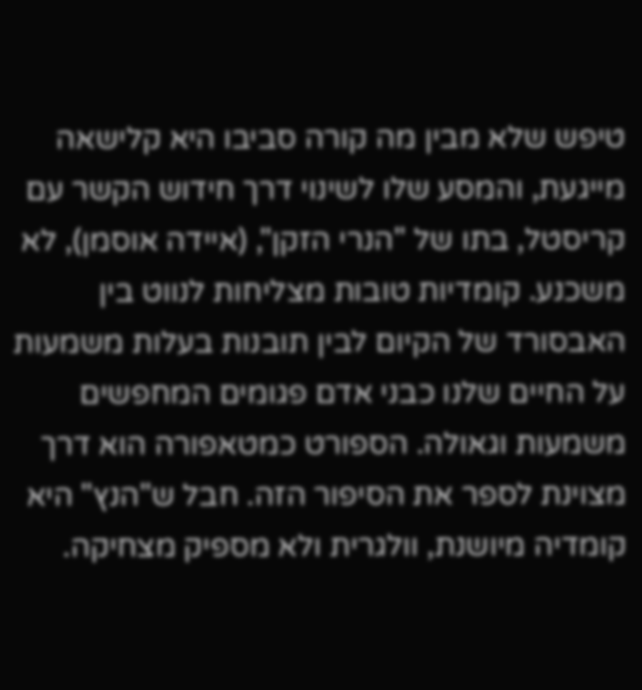טיפש שלא מבין מה קורה סביבו היא קלישאה מייגעת, והמסע שלו לשינוי דרך חידוש הקשר עם קריסטל, בתו של "הנרי הזקן", (איידה אוסמן), לא משכנע. קומדיות טובות מצליחות לנווט בין האבסורד של הקיום לבין תובנות בעלות משמעות על החיים שלנו כבני אדם פגומים המחפשים משמעות וגאולה. הספורט כמטאפורה הוא דרך מצוינת לספר את הסיפור הזה. חבל ש"הנץ" היא קומדיה מיושנת, וולגרית ולא מספיק מצחיקה.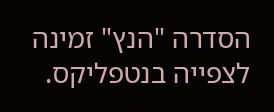הסדרה "הנץ" זמינה לצפייה בנטפליקס.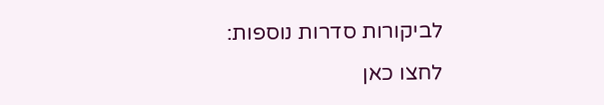לביקורות סדרות נוספות:
לחצו כאן